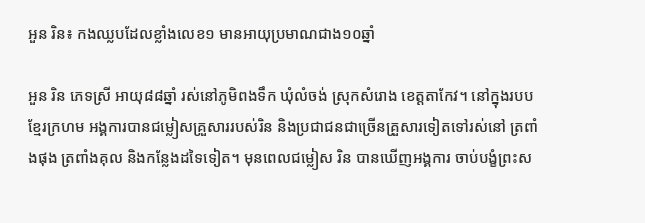អួន រិន៖ កងឈ្លបដែលខ្លាំងលេខ១ មានអាយុប្រមាណជាង១០ឆ្នាំ

អួន រិន ភេទស្រី អាយុ៨៨ឆ្នាំ រស់នៅភូមិពងទឹក ឃុំលំចង់ ស្រុកសំរោង ខេត្តតាកែវ។ នៅក្នុងរបបខ្មែរក្រហម អង្គការបានជម្លៀសគ្រួសាររបស់រិន និងប្រជាជនជាច្រើនគ្រួសារទៀតទៅរស់នៅ ត្រពាំងផុង ត្រពាំងគុល និងកន្លែងដទៃទៀត។ មុនពេលជម្លៀស រិន បានឃើញអង្គការ ចាប់បង្ខំព្រះស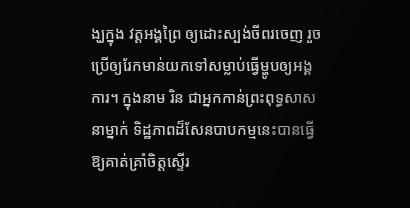ង្ឃក្នុង វត្តអង្គព្រៃ ឲ្យដោះស្បង់ចីពរចេញ រួចប្រើឲ្យរែកមាន់យកទៅសម្លាប់ធ្វើម្ហូបឲ្យអង្គការ។ ក្នុងនាម រិន ជាអ្នកកាន់ព្រះពុទ្ធសាសនាម្នាក់ ទិដ្ឋភាពដ៏សែនបាបកម្មនេះបានធ្វើឱ្យគាត់គ្រាំចិត្តស្ទើរ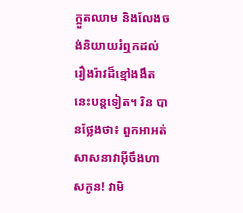ក្អួតឈាម និងលែងចង់និយាយរំឮកដល់រឿងរ៉ាវដ៏ខ្មៅងងឹតនេះបន្តទៀត។ រិន បានថ្លែងថា៖ ពួកអាអត់សាសនាវាអ៊ីចឹងហាសកូន! វាមិ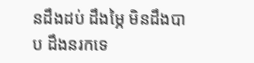នដឹងដប់ ដឹងម្ភៃ មិនដឹងបាប ដឹងនរកទេ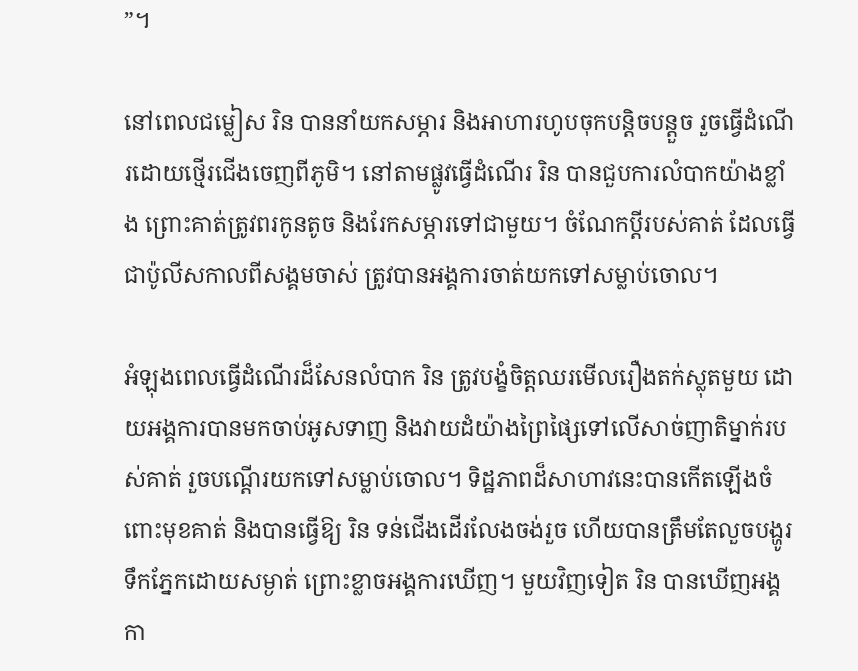”។

នៅពេលជម្លៀស រិន បាននាំយកសម្ភារ និងអាហារហូបចុកបន្តិចបន្តួច រួចធ្វើដំណើរដោយថ្មើរជើងចេញពីភូមិ។ នៅតាមផ្លូវធ្វើដំណើរ រិន បានជួបការលំបាកយ៉ាងខ្លាំង ព្រោះគាត់ត្រូវពរកូនតូច និងរែកសម្ភារទៅជាមួយ។ ចំណែកប្ដីរបស់គាត់ ដែលធ្វើជាប៉ូលីសកាលពីសង្គមចាស់ ត្រូវបានអង្គការចាត់យកទៅសម្លាប់ចោល។

អំឡុងពេលធ្វើដំណើរដ៏សែនលំបាក រិន ត្រូវបង្ខំចិត្តឈរមើលរឿងតក់ស្លុតមួយ ដោយអង្គការបានមកចាប់អូសទាញ និងវាយដំយ៉ាងព្រៃផ្សៃទៅលើសាច់ញាតិម្នាក់របស់គាត់ រួចបណ្ដើរយកទៅសម្លាប់ចោល។ ទិដ្ឋភាពដ៏សាហាវនេះបានកើតឡើងចំពោះមុខគាត់ និងបានធ្វើឱ្យ រិន ទន់ជើងដើរលែងចង់រួច ហើយបានត្រឹមតែលួចបង្ហូរទឹកភ្នែកដោយសម្ងាត់ ព្រោះខ្លាចអង្គការឃើញ។ មួយវិញទៀត រិន បានឃើញអង្គកា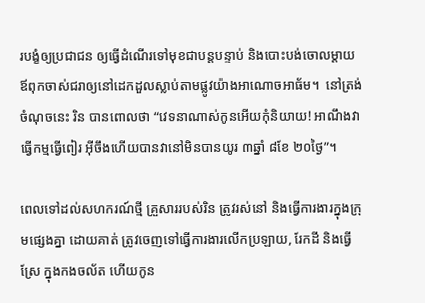របង្ខំឲ្យប្រជាជន ឲ្យធ្វើដំណើរទៅមុខជាបន្តបន្ទាប់ និងបោះបង់ចោលម្ដាយឪពុកចាស់ជរាឲ្យនៅដេកដួលស្លាប់តាមផ្លូវយ៉ាងអាណោចអាធ័ម។  នៅត្រង់ចំណុចនេះ រិន បានពោលថា “វេទនាណាស់កូនអើយកុំនិយាយ! អាណឹងវាធ្វើកម្មធ្វើពៀរ អ៊ីចឹងហើយបានវានៅមិនបានយូរ ៣ឆ្នាំ ៨ខែ ២០ថ្ងៃ”។

ពេលទៅដល់សហករណ៍ថ្មី គ្រួសាររបស់រិន ត្រូវរស់នៅ និងធ្វើការងារក្នុងក្រុមផ្សេងគ្នា ដោយគាត់ ត្រូវចេញទៅធ្វើការងារលើកប្រឡាយ, រែកដី និងធ្វើស្រែ ក្នុងកងចល័ត ហើយកូន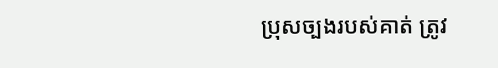ប្រុសច្បងរបស់គាត់ ត្រូវ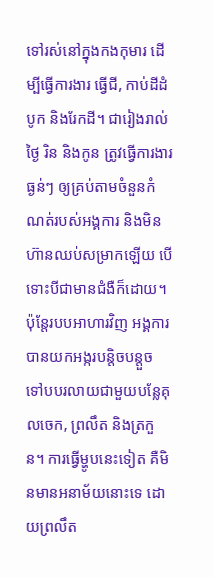ទៅរស់នៅក្នុងកងកុមារ ដើម្បីធ្វើការងារ ធ្វើជី, កាប់ដីដំបូក និងរែកដី។ ជារៀងរាល់ថ្ងៃ រិន និងកូន ត្រូវធ្វើការងារធ្ងន់ៗ ឲ្យគ្រប់តាមចំនួនកំណត់របស់អង្គការ និងមិនហ៊ានឈប់សម្រាកឡើយ បើទោះបីជាមានជំងឺក៏ដោយ។ ប៉ុន្តែរបបអាហារវិញ អង្គការបានយកអង្ករបន្តិចបន្តួច ទៅបបរលាយជាមួយបន្លែគុលចេក, ព្រលឹត និងត្រកួន។ ការធ្វើម្ហូបនេះទៀត គឺមិនមានអនាម័យនោះទេ ដោយព្រលឹត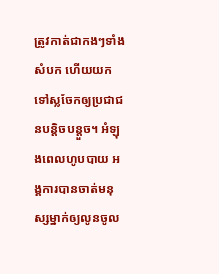ត្រូវកាត់ជាកងៗទាំងសំបក ហើយយកទៅស្លចែកឲ្យប្រជាជនបន្តិចបន្តួច។ អំឡុងពេលហូបបាយ អង្គការបានចាត់មនុស្សម្នាក់ឲ្យលូនចូល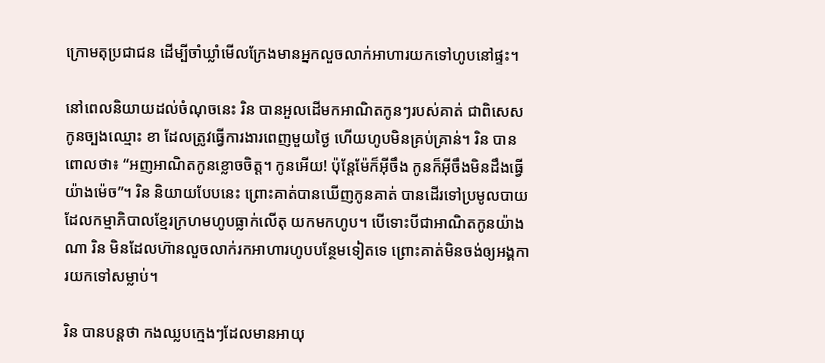ក្រោមតុប្រជាជន ដើម្បីចាំឃ្លាំមើលក្រែងមានអ្នកលួចលាក់អាហារយកទៅហូបនៅផ្ទះ។

នៅពេលនិយាយដល់ចំណុចនេះ រិន បានអួលដើមកអាណិតកូនៗរបស់គាត់ ជាពិសេសកូនច្បងឈ្មោះ ខា ដែលត្រូវធ្វើការងារពេញមួយថ្ងៃ ហើយហូបមិនគ្រប់គ្រាន់។ រិន បានពោលថា៖ “អញអាណិតកូនខ្លោចចិត្ត។ កូនអើយ! ប៉ុន្តែម៉ែក៏អ៊ីចឹង កូនក៏អ៊ីចឹងមិនដឹងធ្វើយ៉ាងម៉េច”។ រិន និយាយបែបនេះ ព្រោះគាត់បានឃើញកូនគាត់ បានដើរទៅប្រមូលបាយដែលកម្មាភិបាលខ្មែរក្រហមហូបធ្លាក់លើតុ យកមកហូប។ បើទោះបីជាអាណិតកូនយ៉ាងណា រិន មិនដែលហ៊ានលួចលាក់រកអាហារហូបបន្ថែមទៀតទេ ព្រោះគាត់មិនចង់ឲ្យអង្គការយកទៅសម្លាប់។

រិន បានបន្តថា កងឈ្លបក្មេងៗដែលមានអាយុ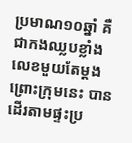ប្រមាណ១០ឆ្នាំ គឺជាកងឈ្លបខ្លាំងលេខមួយតែម្ដង ព្រោះក្រុមនេះ បានដើរតាមផ្ទះប្រ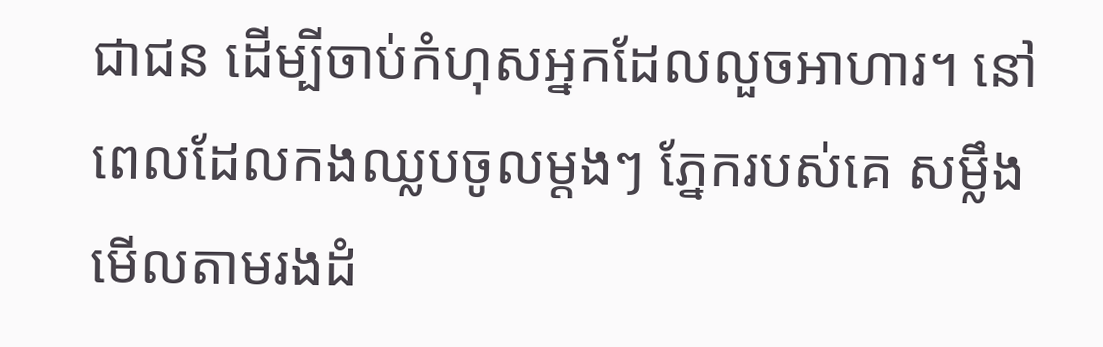ជាជន ដើម្បីចាប់កំហុសអ្នកដែលលួចអាហារ។ នៅពេលដែលកងឈ្លបចូលម្ដងៗ ភ្នែករបស់គេ សម្លឹងមើលតាមរងដំ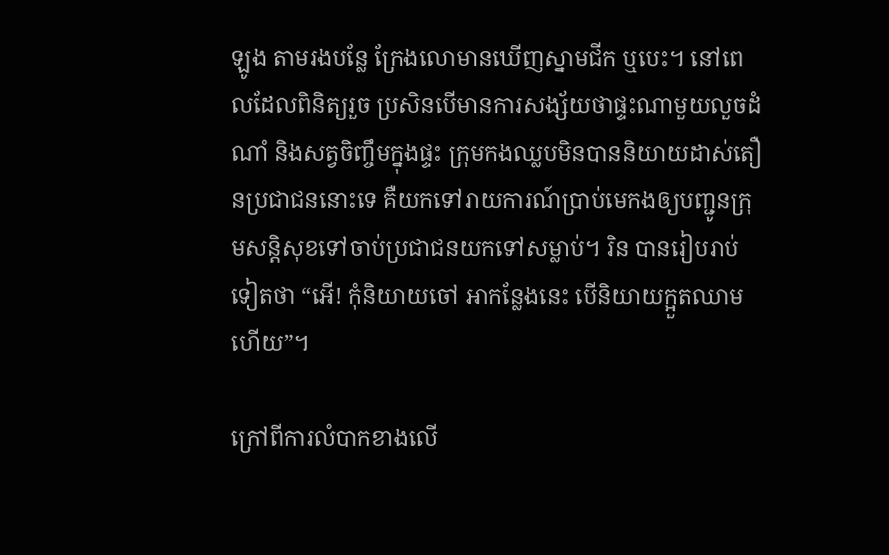ឡូង តាមរងបន្លែ ក្រែងលោមានឃើញស្នាមជីក ឬបេះ។ នៅពេលដែលពិនិត្យរួច ប្រសិនបើមានការសង្ស័យថាផ្ទះណាមួយលួចដំណាំ និងសត្វចិញ្ចឹមក្នុងផ្ទះ ក្រុមកងឈ្លបមិនបាននិយាយដាស់តឿនប្រជាជននោះទេ គឺយកទៅរាយការណ៍ប្រាប់មេកងឲ្យបញ្ជូនក្រុមសន្តិសុខទៅចាប់ប្រជាជនយកទៅសម្លាប់។ រិន បានរៀបរាប់ទៀតថា “អើ! កុំនិយាយចៅ អាកន្លែងនេះ បើនិយាយក្អួតឈាមហើយ”។

ក្រៅពីការលំបាកខាងលើ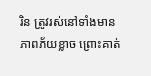រិន ត្រូវរស់នៅទាំងមានភាពភ័យខ្លាច ព្រោះគាត់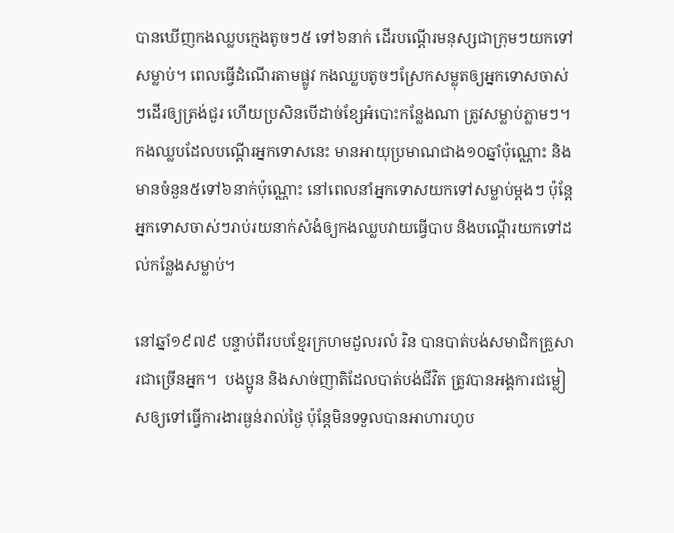បានឃើញកងឈ្លបក្មេងតូចៗ៥ ទៅ៦នាក់ ដើរបណ្ដើរមនុស្សជាក្រុមៗយកទៅសម្លាប់។ ពេលធ្វើដំណើរតាមផ្លូវ កងឈ្លបតូចៗស្រែកសម្លុតឲ្យអ្នកទោសចាស់ៗដើរឲ្យត្រង់ជួរ ហើយប្រសិនបើដាច់ខ្សែអំបោះកន្លែងណា ត្រូវសម្លាប់ភ្លាមៗ។ កងឈ្លបដែលបណ្ដើរអ្នកទោសនេះ មានអាយុប្រមាណជាង១០ឆ្នាំប៉ុណ្ណោះ និងមានចំនួន៥ទៅ៦នាក់ប៉ុណ្ណោះ នៅពេលនាំអ្នកទោសយកទៅសម្លាប់ម្ដងៗ ប៉ុន្តែអ្នកទោសចាស់ៗរាប់រយនាក់សំងំឲ្យកងឈ្លបវាយធ្វើបាប និងបណ្ដើរយកទៅដល់កន្លែងសម្លាប់។

នៅឆ្នាំ១៩៧៩ បន្ទាប់ពីរបបខ្មែរក្រហមដួលរលំ រិន បានបាត់បង់សមាជិកគ្រួសារជាច្រើនអ្នក។  បងប្អូន និងសាច់ញាតិដែលបាត់បង់ជីវិត ត្រូវបានអង្គការជម្លៀសឲ្យទៅធ្វើការងារធ្ងន់រាល់ថ្ងៃ ប៉ុន្តែមិនទទួលបានអាហារហូប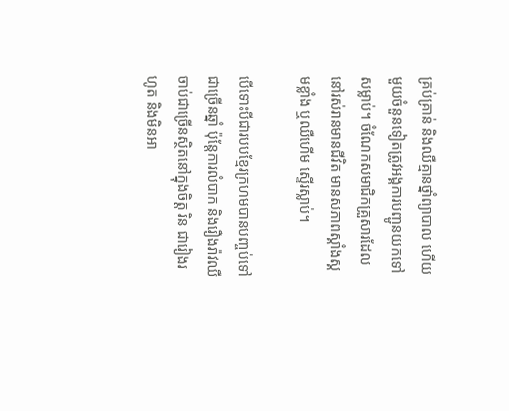គ្រប់គ្រាន់ និងឈឺគ្មានថ្នាំព្យាបាល ហើយមួយចំនួនទៀតត្រូវអង្គការបញ្ជូនយកទៅសម្លាប់។ ចំណែកសមាជិកគ្រួសារដែលនៅរស់រានមានជីវិត មានសភាពស្គាំងស្គមខ្លាំង ឬឈឺហើម ស្ទើរស្លាប់។

បើទោះបីជារបបខ្មែរក្រហមបានបញ្ចប់ទៅជាច្រើនឆ្នាំ ប៉ុន្តែការលំបាក និងរឿងរ៉ាវឈឺចាប់ជាច្រើនស្ថិតនៅក្នុងចិត្ត រិន ជារៀងរហូត និងមិនអា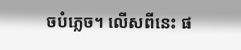ចបំភ្លេច។ លើសពីនេះ ផ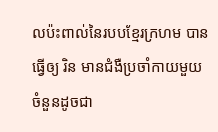លប៉ះពាល់នៃរបបខ្មែរក្រហម បានធ្វើឲ្យ រិន មានជំងឺប្រចាំកាយមួយចំនួនដូចជា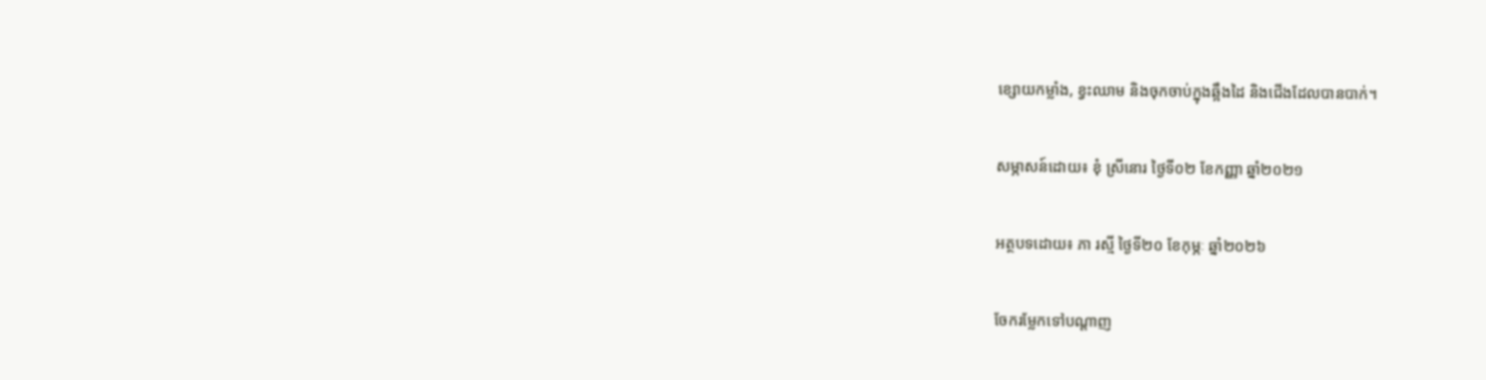ខ្សោយកម្លាំង, ខ្វះឈាម និងចុកចាប់ក្នុងឆ្អឹងដៃ និងជើងដែលបានបាក់។

សម្ភាសន៍ដោយ៖ ខុំ ស្រីនោរ ថ្ងៃទី០២ ខែកញ្ញា ឆ្នាំ២០២១

អត្ថបទដោយ៖ ភា រស្មី ថ្ងៃទី២០ ខែកុម្ភៈ ឆ្នាំ២០២៦

ចែករម្លែកទៅបណ្តាញ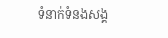ទំនាក់ទំនងសង្គ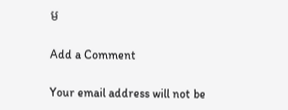ម

Add a Comment

Your email address will not be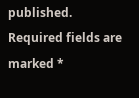published. Required fields are marked *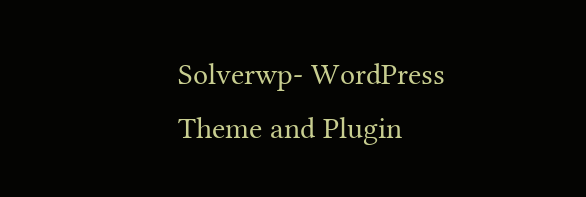Solverwp- WordPress Theme and Plugin